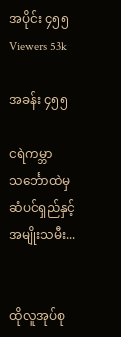အပိုင်း ၄၅၅
Viewers 53k

အခန်း ၄၅၅

ငရဲကမ္ဘာသင်္ဘောထဲမှ ဆံပင်ရှည်နှင့်အမျိုးသမီး...


ထိုလူအုပ်စု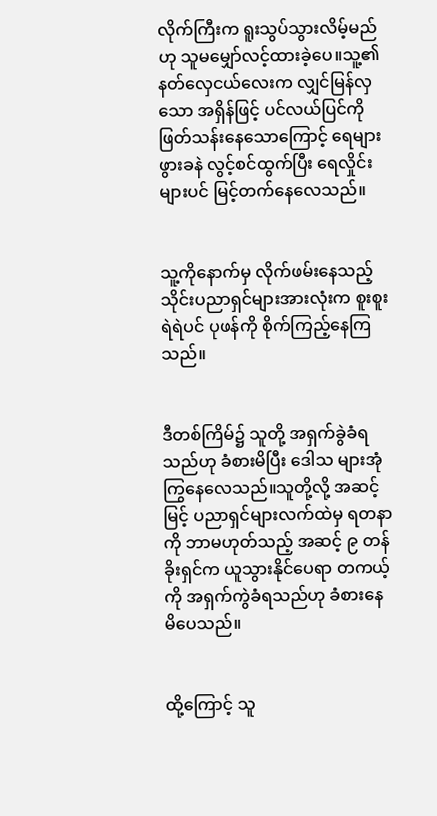လိုက်ကြီးက ရူးသွပ်သွားလိမ့်မည်ဟု သူမမျှော်လင့်ထားခဲ့ပေ။သူ့၏ နတ်လှေငယ်လေးက လျှင်မြန်လှသော အရှိန်ဖြင့် ပင်လယ်ပြင်ကို ဖြတ်သန်းနေသောကြောင့် ရေများ ဖွားခနဲ လွင့်စင်ထွက်ပြီး ရေလှိုင်းများပင် မြင့်တက်နေလေသည်။


သူ့ကိုနောက်မှ လိုက်ဖမ်းနေသည့် သိုင်းပညာရှင်များအားလုံးက စူးစူးရဲရဲပင် ပုဖန်ကို စိုက်ကြည့်နေကြသည်။


ဒီတစ်ကြိမ်၌ သူတို့ အရှက်ခွဲခံရသည်ဟု ခံစားမိပြီး ဒေါသ များအုံကြွနေလေသည်။သူတို့လို့ အဆင့်မြင့် ပညာရှင်များလက်ထဲမှ ရတနာကို ဘာမဟုတ်သည့် အဆင့် ၉ တန်ခိုးရှင်က ယူသွားနိုင်ပေရာ တကယ့်ကို အရှက်ကွဲခံရသည်ဟု ခံစားနေမိပေသည်။


ထို့ကြောင့် သူ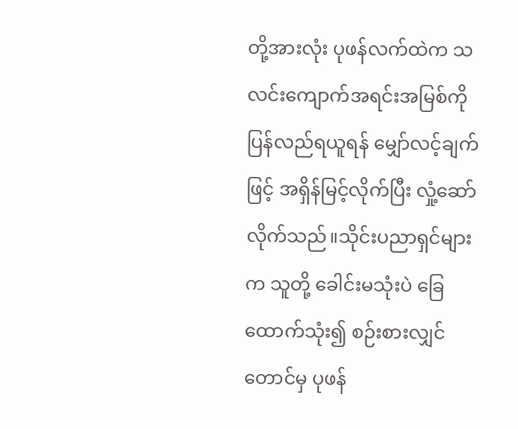တို့အားလုံး ပုဖန်လက်ထဲက သလင်းကျောက်အရင်းအမြစ်ကိုပြန်လည်ရယူရန် မျှော်လင့်ချက်ဖြင့် အရှိန်မြင့်လိုက်ပြီး လှုံ့ဆော်လိုက်သည်။သိုင်းပညာရှင်များက သူတို့ ခေါင်းမသုံးပဲ ခြေထောက်သုံး၍ စဉ်းစားလျှင်တောင်မှ ပုဖန်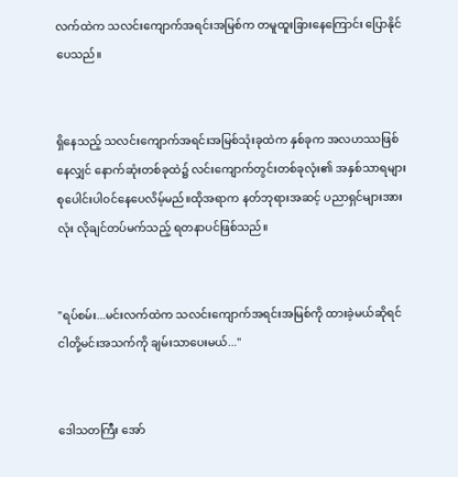လက်ထဲက သလင်းကျောက်အရင်းအမြစ်က တမူထူးခြားနေကြောင်း ပြောနိုင်ပေသည်။


ရှိနေသည့် သလင်းကျောက်အရင်းအမြစ်သုံးခုထဲက နှစ်ခုက အလဟဿဖြစ်နေလျှင် နောက်ဆုံးတစ်ခုထဲ၌ လင်းကျောက်တွင်းတစ်ခုလုံး၏ အနှစ်သာရများ စုပေါင်းပါဝင်နေပေလိမ့်မည်။ထိုအရာက နတ်ဘုရားအဆင့် ပညာရှင်များအားလုံး လိုချင်တပ်မက်သည့် ရတနာပင်ဖြစ်သည်။


"ရပ်စမ်း...မင်းလက်ထဲက သလင်းကျောက်အရင်းအမြစ်ကို ထားခဲ့မယ်ဆိုရင် ငါတို့မင်းအသက်ကို ချမ်းသာပေးမယ်..."


ဒေါသတကြီး အော်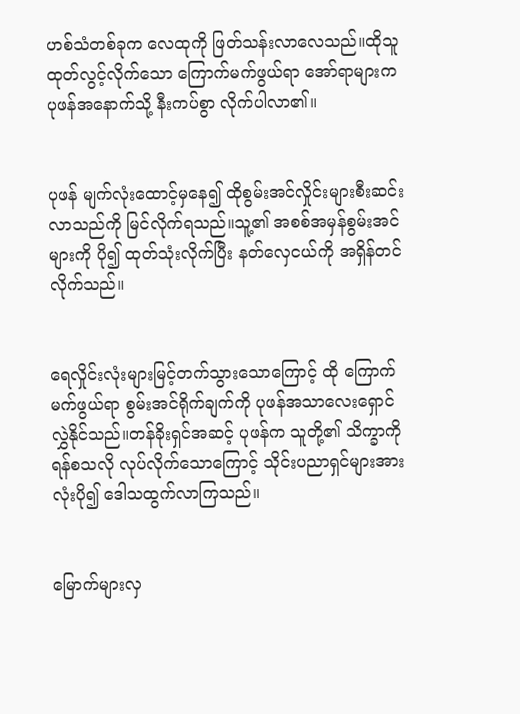ဟစ်သံတစ်ခုက လေထုကို ဖြတ်သန်းလာလေသည်။ထိုသူထုတ်လွင့်လိုက်သော ကြောက်မက်ဖွယ်ရာ အော်ရာများက ပုဖန်အနောက်သို့ နီးကပ်စွာ လိုက်ပါလာ၏။


ပုဖန် မျက်လုံးထောင့်မှနေ၍ ထိုစွမ်းအင်လှိုင်းများစီးဆင်းလာသည်ကို မြင်လိုက်ရသည်။သူ့၏ အစစ်အမှန်စွမ်းအင်များကို ပို၍ ထုတ်သုံးလိုက်ပြီး နတ်လှေငယ်ကို အရှိန်တင်လိုက်သည်။


ရေလှိုင်းလုံးများမြင့်တက်သွားသောကြောင့် ထို ကြောက်မက်ဖွယ်ရာ စွမ်းအင်ရိုက်ချက်ကို ပုဖန်အသာလေးရှောင်လွှဲနိုင်သည်။တန်ခိုးရှင်အဆင့် ပုဖန်က သူတို့၏ သိက္ခာကို ရန်စသလို လုပ်လိုက်သောကြောင့် သိုင်းပညာရှင်များအားလုံးပို၍ ဒေါသထွက်လာကြသည်။


မြောက်များလှ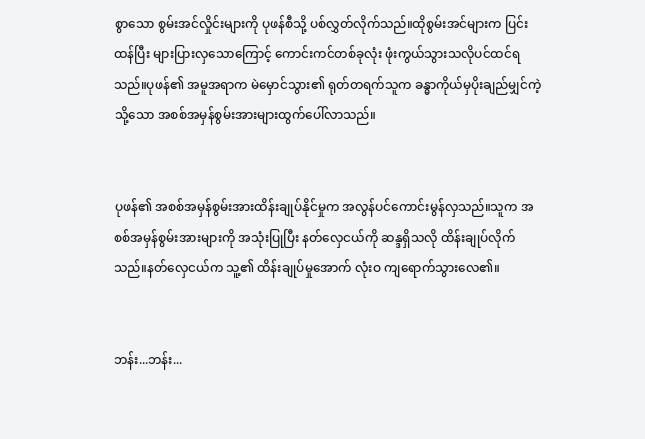စွာသော စွမ်းအင်လှိုင်းများကို ပုဖန်စီသို့ ပစ်လွှတ်လိုက်သည်။ထိုစွမ်းအင်များက ပြင်းထန်ပြီး များပြားလှသောကြောင့် ကောင်းကင်တစ်ခုလုံး ဖုံးကွယ်သွားသလိုပင်ထင်ရသည်။ပုဖန်၏ အမူအရာက မဲမှောင်သွား၏ ရုတ်တရက်သူက ခန္ဓာကိုယ်မှပိုးချည်မျှင်ကဲ့သို့သော အစစ်အမှန်စွမ်းအားများထွက်ပေါ်လာသည်။


ပုဖန်၏ အစစ်အမှန်စွမ်းအားထိန်းချုပ်နိုင်မှုက အလွန်ပင်ကောင်းမွန်လှသည်။သူက အစစ်အမှန်စွမ်းအားများကို အသုံးပြုပြီး နတ်လှေငယ်ကို ဆန္ဒရှိသလို ထိန်းချုပ်လိုက်သည်။နတ်လှေငယ်က သူ့၏ ထိန်းချုပ်မှုအောက် လုံးဝ ကျရောက်သွားလေ၏။


ဘန်း...ဘန်း...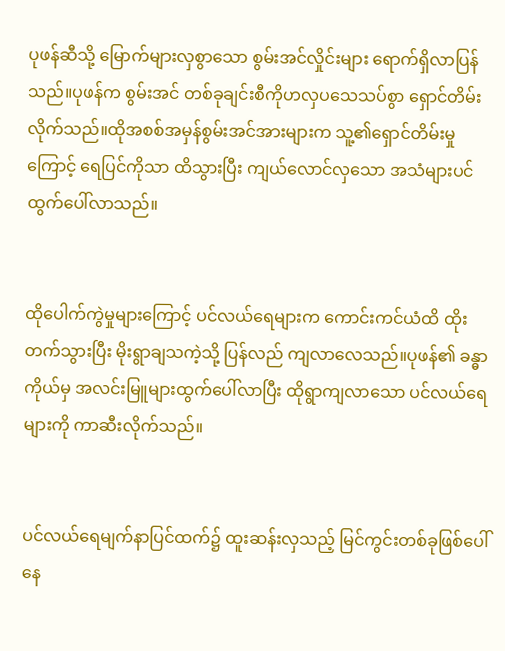ပုဖန်ဆီသို့ မြောက်များလှစွာသော စွမ်းအင်လှိုင်းများ ရောက်ရှိလာပြန်သည်။ပုဖန်က စွမ်းအင် တစ်ခုချင်းစီကိုဟလှပသေသပ်စွာ ရှောင်တိမ်းလိုက်သည်။ထိုအစစ်အမှန်စွမ်းအင်အားများက သူ့၏ရှောင်တိမ်းမှုကြောင့် ရေပြင်ကိုသာ ထိသွားပြီး ကျယ်လောင်လှသော အသံများပင် ထွက်ပေါ်လာသည်။


ထိုပေါက်ကွဲမှုများကြောင့် ပင်လယ်ရေများက ကောင်းကင်ယံထိ ထိုးတက်သွားပြီး မိုးရွာချသကဲ့သို့ ပြန်လည် ကျလာလေသည်။ပုဖန်၏ ခန္ဓာကိုယ်မှ အလင်းမြူများထွက်ပေါ်လာပြီး ထိုရွာကျလာသော ပင်လယ်ရေများကို ကာဆီးလိုက်သည်။


ပင်လယ်ရေမျက်နာပြင်ထက်၌ ထူးဆန်းလှသည့် မြင်ကွင်းတစ်ခုဖြစ်ပေါ်နေ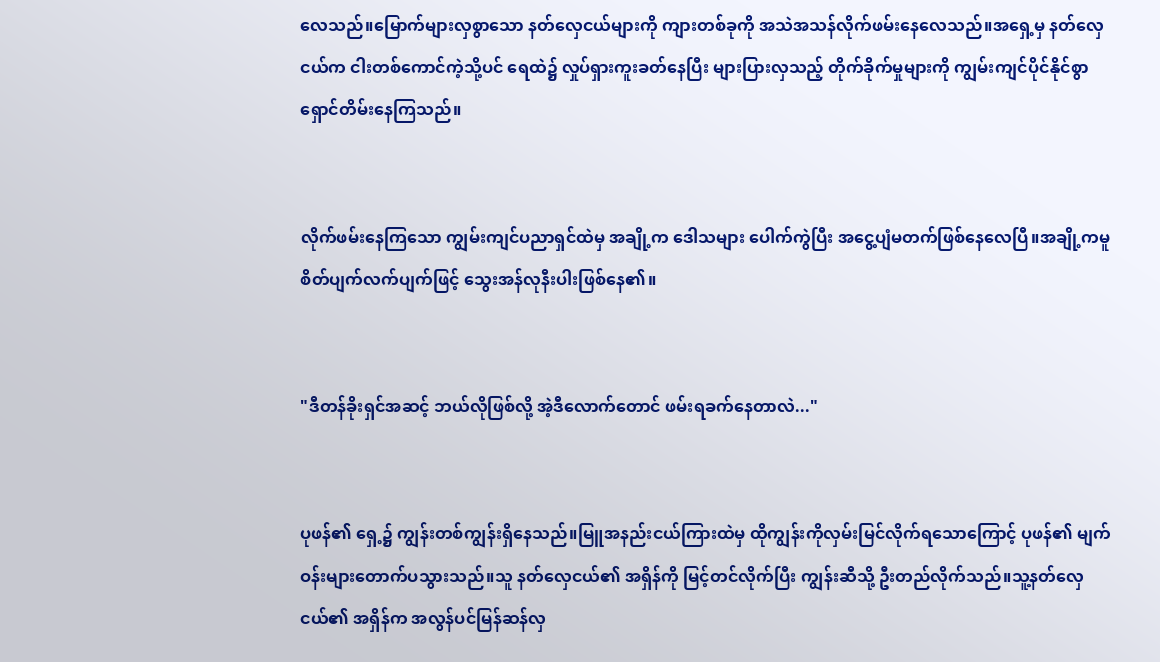လေသည်။မြောက်များလှစွာသော နတ်လှေငယ်များကို ကျားတစ်ခုကို အသဲအသန်လိုက်ဖမ်းနေလေသည်။အရှေ့မှ နတ်လှေငယ်က ငါးတစ်ကောင်ကဲ့သို့ပင် ရေထဲ၌ လှုပ်ရှားကူးခတ်နေပြီး များပြားလှသည့် တိုက်ခိုက်မှုများကို ကျွမ်းကျင်ပိုင်နိုင်စွာ ရှောင်တိမ်းနေကြသည်။


လိုက်ဖမ်းနေကြသော ကျွမ်းကျင်ပညာရှင်ထဲမှ အချို့က ဒေါသများ ပေါက်ကွဲပြီး အငွေ့ပျံမတက်ဖြစ်နေလေပြီ။အချို့ကမူ စိတ်ပျက်လက်ပျက်ဖြင့် သွေးအန်လုနီးပါးဖြစ်နေ၏။


"ဒီတန်ခိုးရှင်အဆင့် ဘယ်လိုဖြစ်လို့ အဲ့ဒီလောက်တောင် ဖမ်းရခက်နေတာလဲ..."


ပုဖန်၏ ရှေ့၌ ကျွန်းတစ်ကျွန်းရှိနေသည်။မြူအနည်းငယ်ကြားထဲမှ ထိုကျွန်းကိုလှမ်းမြင်လိုက်ရသောကြောင့် ပုဖန်၏ မျက်ဝန်းများတောက်ပသွားသည်။သူ နတ်လှေငယ်၏ အရှိန်ကို မြင့်တင်လိုက်ပြီး ကျွန်းဆီသို့ ဦးတည်လိုက်သည်။သူ့နတ်လှေငယ်၏ အရှိန်က အလွန်ပင်မြန်ဆန်လှ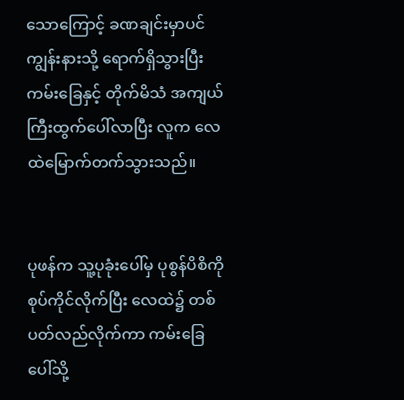သောကြောင့် ခဏချင်းမှာပင်ကျွန်းနားသို့ ရောက်ရှိသွားပြီး ကမ်းခြေနှင့် တိုက်မိသံ အကျယ်ကြီးထွက်ပေါ်လာပြီး လူက လေထဲမြောက်တက်သွားသည်။


ပုဖန်က သူ့ပုခုံးပေါ်မှ ပုစွန်ပိစိကို စုပ်ကိုင်လိုက်ပြီး လေထဲ၌ တစ်ပတ်လည်လိုက်ကာ ကမ်းခြေပေါ်သို့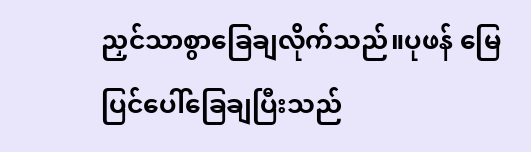ညှင်သာစွာခြေချလိုက်သည်။ပုဖန် မြေပြင်ပေါ်ခြေချပြီးသည်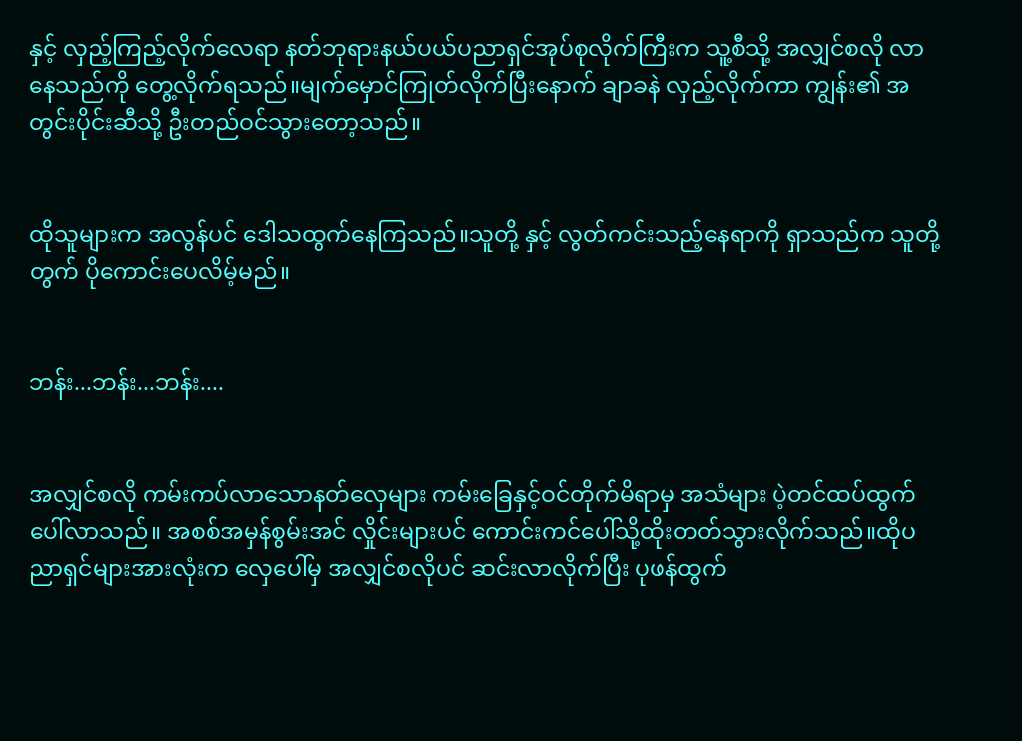နှင့် လှည့်ကြည့်လိုက်လေရာ နတ်ဘုရားနယ်ပယ်ပညာရှင်အုပ်စုလိုက်ကြီးက သူ့စီသို့ အလျှင်စလို လာနေသည်ကို တွေ့လိုက်ရသည်။မျက်မှောင်ကြုတ်လိုက်ပြီးနောက် ချာခနဲ လှည့်လိုက်ကာ ကျွန်း၏ အတွင်းပိုင်းဆီသို့ ဦးတည်ဝင်သွားတော့သည်။


ထိုသူများက အလွန်ပင် ဒေါသထွက်နေကြသည်။သူတို့ နှင့် လွတ်ကင်းသည့်နေရာကို ရှာသည်က သူတို့တွက် ပိုကောင်းပေလိမ့်မည်။


ဘန်း...ဘန်း...ဘန်း....


အလျှင်စလို ကမ်းကပ်လာသောနတ်လှေများ ကမ်းခြေနှင့်ဝင်တိုက်မိရာမှ အသံများ ပဲ့တင်ထပ်ထွက်ပေါ်လာသည်။ အစစ်အမှန်စွမ်းအင် လှိုင်းများပင် ကောင်းကင်ပေါ်သို့ထိုးတတ်သွားလိုက်သည်။ထိုပညာရှင်များအားလုံးက လှေပေါ်မှ အလျှင်စလိုပင် ဆင်းလာလိုက်ပြီး ပုဖန်ထွက်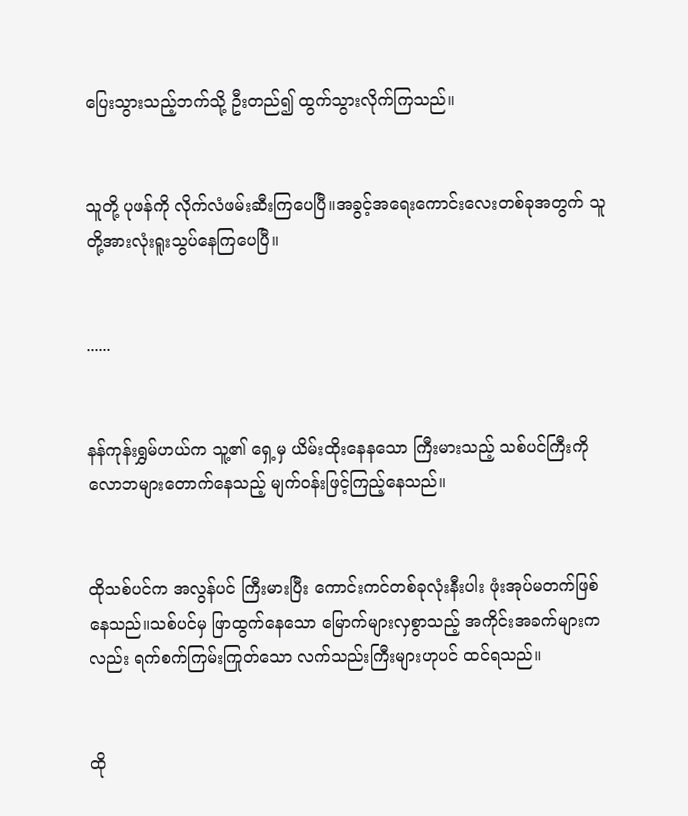ပြေးသွားသည့်ဘက်သို့ ဦးတည်၍ ထွက်သွားလိုက်ကြသည်။


သူတို့ ပုဖန်ကို လိုက်လံဖမ်းဆီးကြပေပြီ။အခွင့်အရေးကောင်းလေးတစ်ခုအတွက် သူတို့အားလုံးရူးသွပ်နေကြပေပြီ။


......


နန်ကုန်းရွှမ်ဟယ်က သူ့၏ ရှေ့မှ ယိမ်းထိုးနေနသော ကြီးမားသည့် သစ်ပင်ကြီးကို လောဘများတောက်နေသည့် မျက်ဝန်းဖြင့်ကြည့်နေသည်။


ထိုသစ်ပင်က အလွန်ပင် ကြီးမားပြီး ကောင်းကင်တစ်ခုလုံးနီးပါး ဖုံးအုပ်မတက်ဖြစ်နေသည်။သစ်ပင်မှ ဖြာထွက်နေသော မြောက်များလှစွာသည့် အကိုင်းအခက်များကလည်း ရက်စက်ကြမ်းကြုတ်သော လက်သည်းကြီးများဟုပင် ထင်ရသည်။


ထို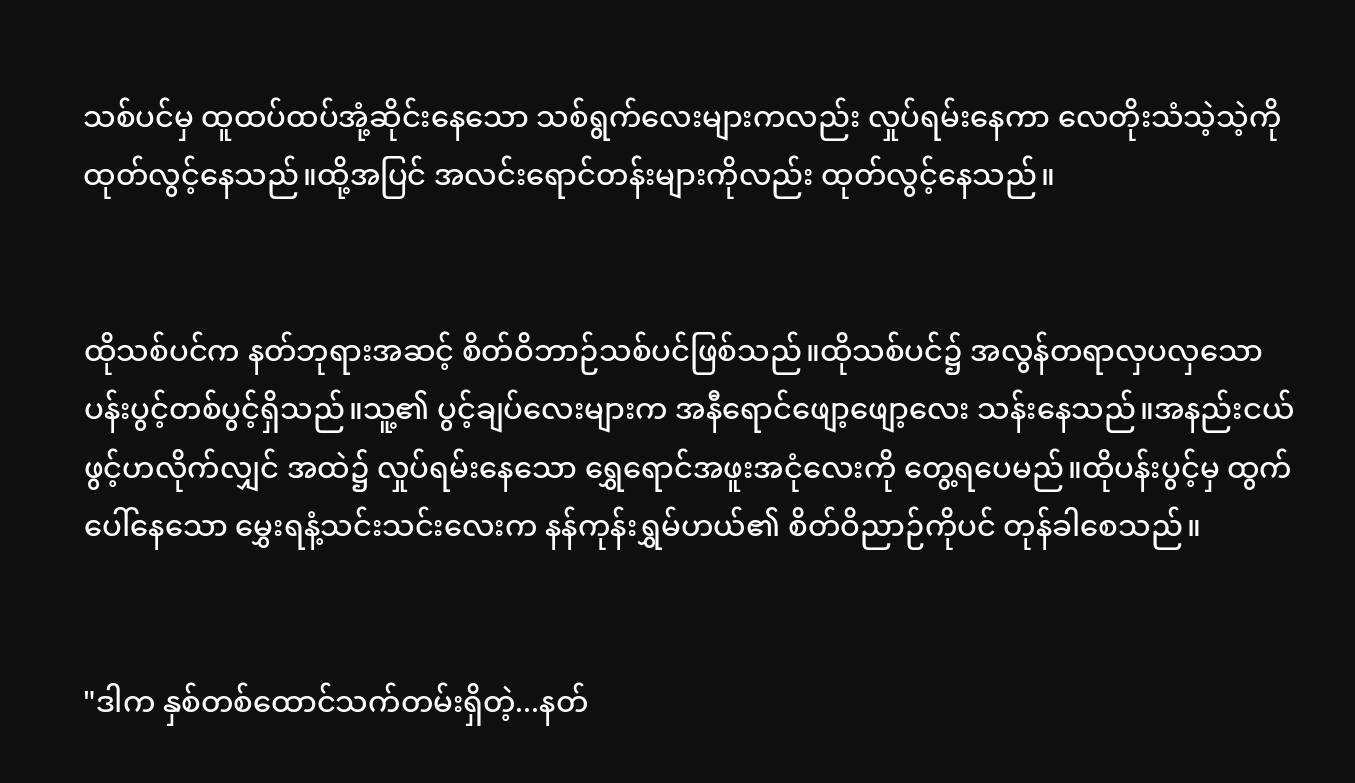သစ်ပင်မှ ထူထပ်ထပ်အုံ့ဆိုင်းနေသော သစ်ရွက်လေးများကလည်း လှုပ်ရမ်းနေကာ လေတိုးသံသဲ့သဲ့ကို ထုတ်လွင့်နေသည်။ထို့အပြင် အလင်းရောင်တန်းများကိုလည်း ထုတ်လွင့်နေသည်။


ထိုသစ်ပင်က နတ်ဘုရားအဆင့် စိတ်ဝိဘာဉ်သစ်ပင်ဖြစ်သည်။ထိုသစ်ပင်၌ အလွန်တရာလှပလှသော ပန်းပွင့်တစ်ပွင့်ရှိသည်။သူ့၏ ပွင့်ချပ်လေးများက အနီရောင်ဖျော့ဖျော့လေး သန်းနေသည်။အနည်းငယ်ဖွင့်ဟလိုက်လျှင် အထဲ၌ လှုပ်ရမ်းနေသော ရွှေရောင်အဖူးအငုံလေးကို တွေ့ရပေမည်။ထိုပန်းပွင့်မှ ထွက်ပေါ်နေသော မွှေးရနံ့သင်းသင်းလေးက နန်ကုန်းရွှမ်ဟယ်၏ စိတ်ဝိညာဉ်ကိုပင် တုန်ခါစေသည်။


"ဒါက နှစ်တစ်ထောင်သက်တမ်းရှိတဲ့...နတ်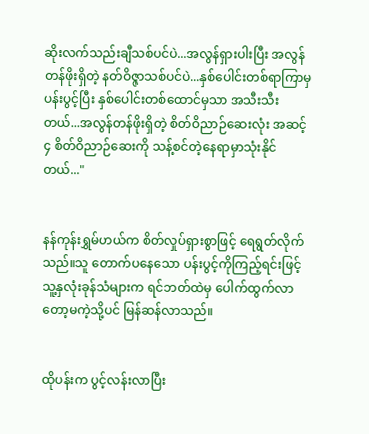ဆိုးလက်သည်းချီသစ်ပင်ပဲ...အလွန်ရှားပါးပြီး အလွန်တန်ဖိုးရှိတဲ့ နတ်ဝိဇ္ဇာသစ်ပင်ပဲ...နှစ်ပေါင်းတစ်ရာကြာမှ ပန်းပွင့်ပြီး နှစ်ပေါင်းတစ်ထောင်မှသာ အသီးသီးတယ်...အလွန်တန်ဖိုးရှိတဲ့ စိတ်ဝိညာဉ်ဆေးလုံး အဆင့် ၄ စိတ်ဝိညာဉ်ဆေးကို သန့်စင်တဲ့နေရာမှာသုံးနိုင်တယ်..."


နန်ကုန်းရွှမ်ဟယ်က စိတ်လှုပ်ရှားစွာဖြင့် ရေရွတ်လိုက်သည်။သူ တောက်ပနေသော ပန်းပွင့်ကိုကြည့်ရင်းဖြင့် သူ့နှလုံးခုန်သံများက ရင်ဘတ်ထဲမှ ပေါက်ထွက်လာတော့မကဲ့သို့ပင် မြန်ဆန်လာသည်။


ထိုပန်းက ပွင့်လန်းလာပြီး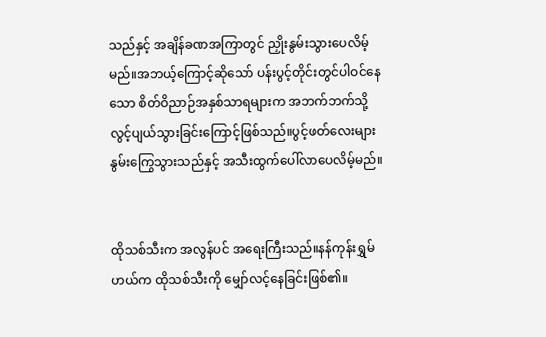သည်နှင့် အချိန်ခဏအကြာတွင် ညှိုးနွမ်းသွားပေလိမ့်မည်။အဘယ့်ကြောင့်ဆိုသော် ပန်းပွင့်တိုင်းတွင်ပါဝင်နေသော စိတ်ဝိညာဉ်အနှစ်သာရများက အဘက်ဘက်သို့ လွင့်ပျယ်သွားခြင်းကြောင့်ဖြစ်သည်။ပွင့်ဖတ်လေးများ နွမ်းကြွေသွားသည်နှင့် အသီးထွက်ပေါ်လာပေလိမ့်မည်။


ထိုသစ်သီးက အလွန်ပင် အရေးကြီးသည်။နန်ကုန်းရွှမ်ဟယ်က ထိုသစ်သီးကို မျှော်လင့်နေခြင်းဖြစ်၏။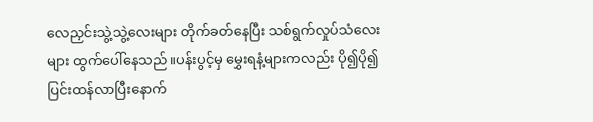လေညှင်းသွဲ့သွဲ့လေးများ တိုက်ခတ်နေပြီး သစ်ရွက်လှုပ်သံလေးများ ထွက်ပေါ်နေသည်။ပန်းပွင့်မှ မွှေးရနံ့များကလည်း ပို၍ပို၍ ပြင်းထန်လာပြီးနောက်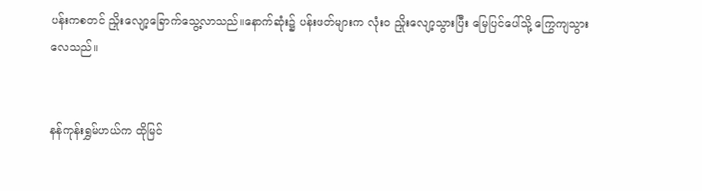ပန်းကစတင် ညှိုးလျော့ခြောက်သွေ့လာသည်။နောက်ဆုံး၌ ပန်းဖတ်များက လုံးဝ ညှိုးလျော့သွားပြီး မြေပြင်ပေါ်သို့ ကြွေကျသွားလေသည်။


နန်ကုန်းရွှမ်ဟယ်က ထိုမြင်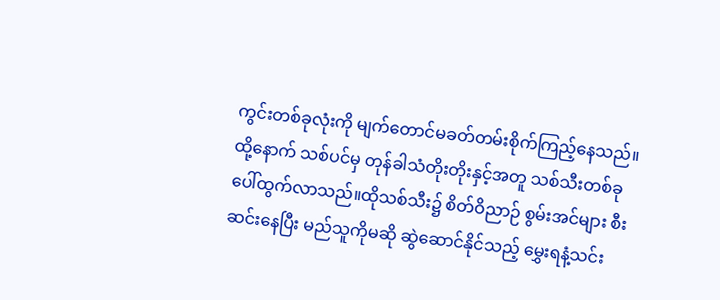ကွင်းတစ်ခုလုံးကို မျက်တောင်မခတ်တမ်းစိုက်ကြည့်နေသည်။ထို့နောက် သစ်ပင်မှ တုန်ခါသံတိုးတိုးနှင့်အတူ သစ်သီးတစ်ခုပေါ်ထွက်လာသည်။ထိုသစ်သီး၌ စိတ်ဝိညာဉ် စွမ်းအင်များ စီးဆင်းနေပြီး မည်သူကိုမဆို ဆွဲဆောင်နိုင်သည့် မွှေးရနံ့သင်း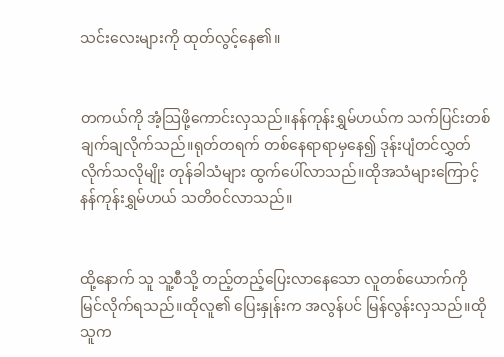သင်းလေးများကို ထုတ်လွင့်နေ၏။


တကယ်ကို အံ့သြဖို့ကောင်းလှသည်။နန်ကုန်းရွှမ်ဟယ်က သက်ပြင်းတစ်ချက်ချလိုက်သည်။ရုတ်တရက် တစ်နေရာရာမှနေ၍ ဒုန်းပျံတင်လွှတ်လိုက်သလိုမျိုး တုန်ခါသံများ ထွက်ပေါ်လာသည်။ထိုအသံများကြောင့် နန်ကုန်းရွှမ်ဟယ် သတိဝင်လာသည်။


ထို့နောက် သူ သူ့စီသို့ တည့်တည့်ပြေးလာနေသော လူတစ်ယောက်ကို မြင်လိုက်ရသည်။ထိုလူ၏ ပြေးနှုန်းက အလွန်ပင် မြန်လွန်းလှသည်။ထိုသူက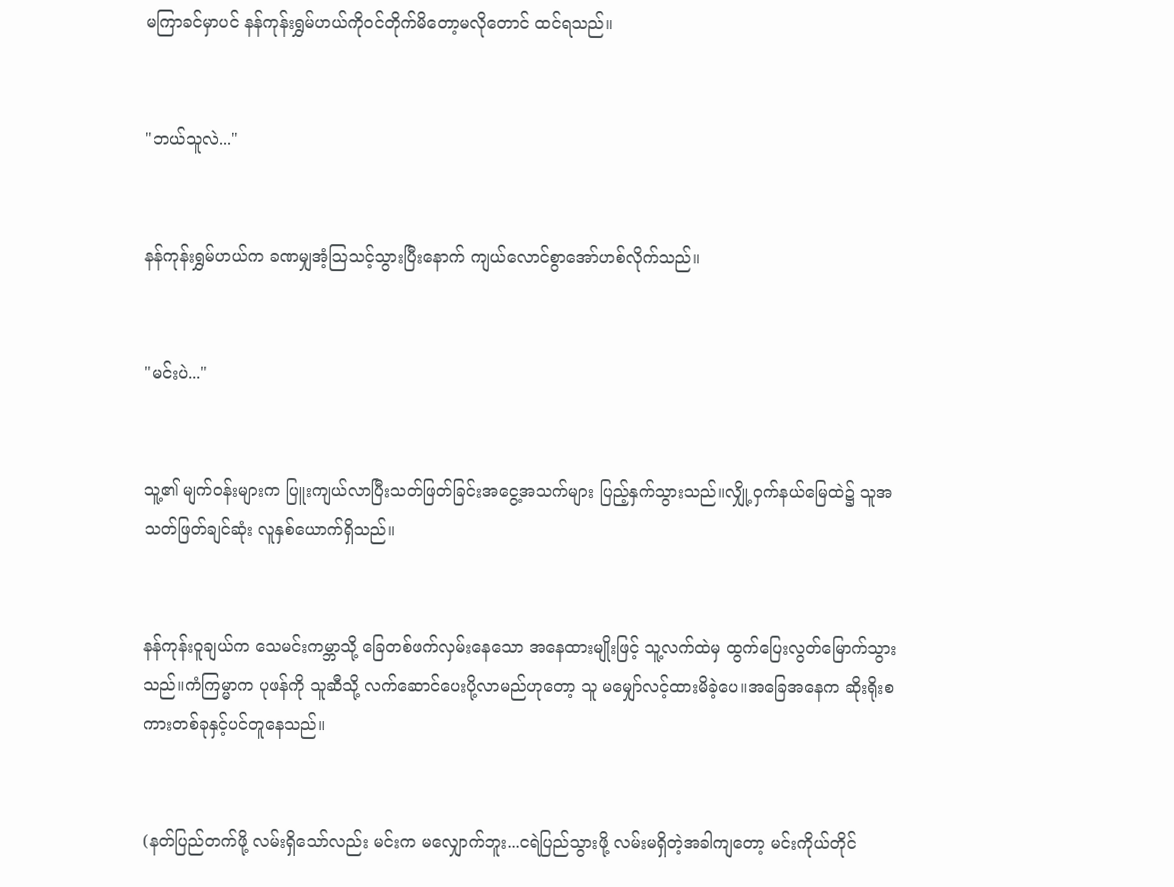မကြာခင်မှာပင် နန်ကုန်းရွှမ်ဟယ်ကိုဝင်တိုက်မိတော့မလိုတောင် ထင်ရသည်။


"ဘယ်သူလဲ..."


နန်ကုန်းရွှမ်ဟယ်က ခဏမျှအံ့သြသင့်သွားပြီးနောက် ကျယ်လောင်စွာအော်ဟစ်လိုက်သည်။


"မင်းပဲ..."


သူ့၏ မျက်ဝန်းများက ပြူးကျယ်လာပြီးသတ်ဖြတ်ခြင်းအငွေ့အသက်များ ပြည့်နှက်သွားသည်။လျှို့ဝှက်နယ်မြေထဲ၌ သူအသတ်ဖြတ်ချင်ဆုံး လူနှစ်ယောက်ရှိသည်။


နန်ကုန်းဝူချယ်က သေမင်းကမ္ဘာသို့ ခြေတစ်ဖက်လှမ်းနေသော အနေထားမျိုးဖြင့် သူ့လက်ထဲမှ ထွက်ပြေးလွတ်မြောက်သွားသည်။ကံကြမ္မာက ပုဖန်ကို သူဆီသို့ လက်ဆောင်ပေးပို့လာမည်ဟုတော့ သူ မမျှော်လင့်ထားမိခဲ့ပေ။အခြေအနေက ဆိုးရိုးစကားတစ်ခုနှင့်ပင်တူနေသည်။


(နတ်ပြည်တက်ဖို့ လမ်းရှိသော်လည်း မင်းက မလျှောက်ဘူး...ငရဲပြည်သွားဖို့ လမ်းမရှိတဲ့အခါကျတော့ မင်းကိုယ်တိုင်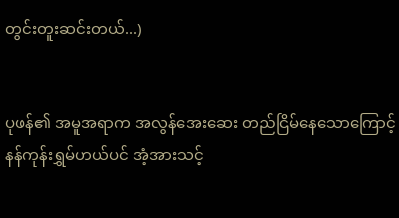တွင်းတူးဆင်းတယ်...)


ပုဖန်၏ အမူအရာက အလွန်အေးဆေး တည်ငြိမ်နေသောကြောင့် နန်ကုန်းရွှမ်ဟယ်ပင် အံ့အားသင့်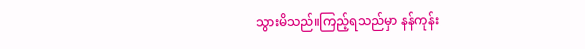သွားမိသည်။ကြည့်ရသည်မှာ နန်ကုန်း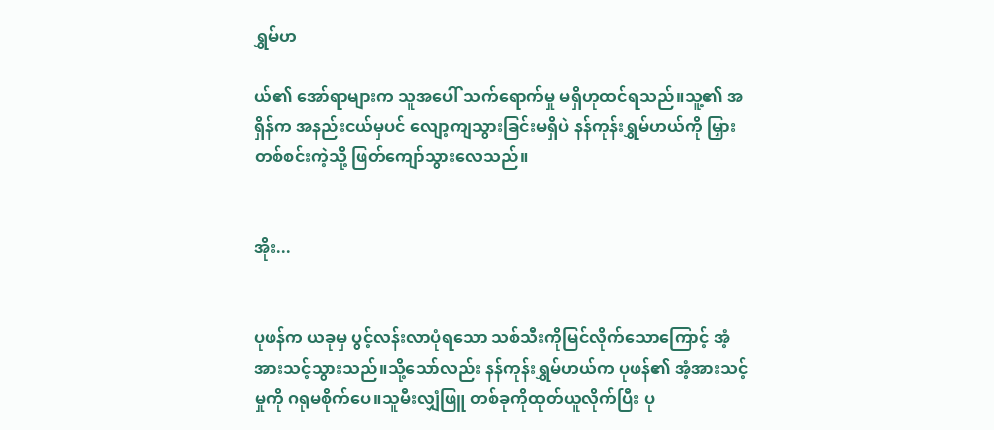ရွှမ်ဟ

ယ်၏ အော်ရာများက သူအပေါ် သက်ရောက်မှု မရှိဟုထင်ရသည်။သူ့၏ အရှိန်က အနည်းငယ်မှပင် လျော့ကျသွားခြင်းမရှိပဲ နန်ကုန်းရွှမ်ဟယ်ကို မြှားတစ်စင်းကဲ့သို့ ဖြတ်ကျော်သွားလေသည်။


အိုး...


ပုဖန်က ယခုမှ ပွင့်လန်းလာပုံရသော သစ်သီးကိုမြင်လိုက်သောကြောင့် အံ့အားသင့်သွားသည်။သို့သော်လည်း နန်ကုန်းရွှမ်ဟယ်က ပုဖန်၏ အံ့အားသင့်မှုကို ဂရုမစိုက်ပေ။သူမီးလျှံဖြူ တစ်ခုကိုထုတ်ယူလိုက်ပြီး ပု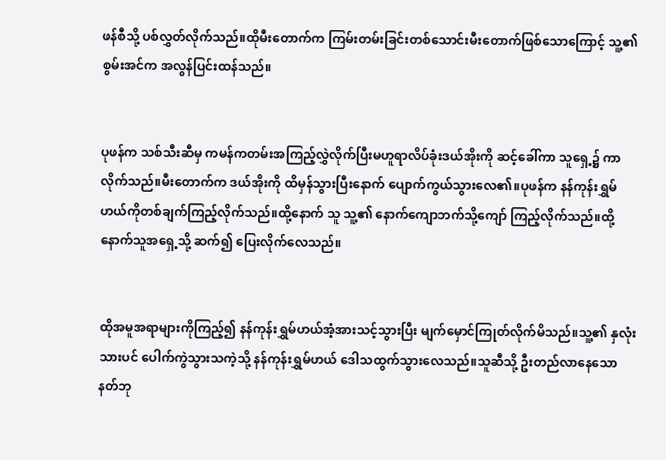ဖန်စီသို့ ပစ်လွှတ်လိုက်သည်။ထိုမီးတောက်က ကြမ်းတမ်းခြင်းတစ်သောင်းမီးတောက်ဖြစ်သောကြောင့် သူ့၏ စွမ်းအင်က အလွန်ပြင်းထန်သည်။


ပုဖန်က သစ်သီးဆီမှ ကမန်ကတမ်းအကြည့်လွှဲလိုက်ပြီးမဟူရာလိပ်ခုံးဒယ်အိုးကို ဆင့်ခေါ်ကာ သူရှေ့၌ ကာလိုက်သည်။မီးတောက်က ဒယ်အိုးကို ထိမှန်သွားပြီးနောက် ပျောက်ကွယ်သွားလေ၏။ပုဖန်က နန်ကုန်းရွှမ်ဟယ်ကိုတစ်ချက်ကြည့်လိုက်သည်။ထို့နောက် သူ သူ့၏ နောက်ကျောဘက်သို့ကျော် ကြည့်လိုက်သည်။ထို့နောက်သူအရှေ့သို့ ဆက်၍ ပြေးလိုက်လေသည်။


ထိုအမူအရာများကိုကြည့်၍ နန်ကုန်းရွှမ်ဟယ်အံ့အားသင့်သွားပြီး မျက်မှောင်ကြုတ်လိုက်မိသည်။သူ့၏ နှလုံးသားပင် ပေါက်ကွဲသွားသကဲ့သို့ နန်ကုန်းရွှမ်ဟယ် ဒေါသထွက်သွားလေသည်။သူဆီသို့ ဦးတည်လာနေသော နတ်ဘု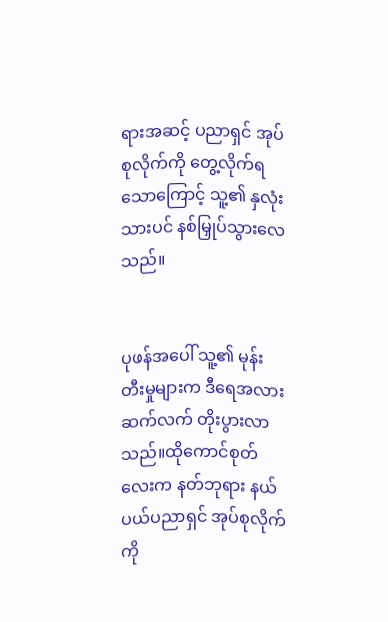ရားအဆင့် ပညာရှင် အုပ်စုလိုက်ကို တွေ့လိုက်ရသောကြောင့် သူ့၏ နှလုံးသားပင် နစ်မြှုပ်သွားလေသည်။


ပုဖန်အပေါ် သူ့၏ မုန်းတီးမှုများက ဒီရေအလား ဆက်လက် တိုးပွားလာသည်။ထိုကောင်စုတ်လေးက နတ်ဘုရား နယ်ပယ်ပညာရှင် အုပ်စုလိုက်ကို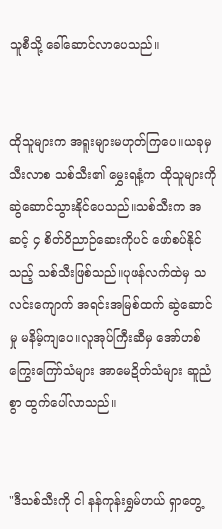သူစီသို့ ခေါ်ဆောင်လာပေသည်။


ထိုသူများက အရူးများမဟုတ်ကြပေ။ယခုမှ သီးလာစ သစ်သီး၏ မွှေးရနံ့က ထိုသူများကို ဆွဲဆောင်သွားနိုင်ပေသည်။သစ်သီးက အဆင့် ၄ စိတ်ဝိညာဉ်ဆေးကိုပင် ဖော်စပ်နိုင်သည့် သစ်သီးဖြစ်သည်။ပုဖန်လက်ထဲမှ သလင်းကျောက် အရင်းအမြစ်ထက် ဆွဲဆောင်မှု မနိမ့်ကျပေ။လူအုပ်ကြီးဆီမှ အော်ဟစ်ကြွေးကြော်သံများ အာမေဍိတ်သံများ ဆူညံစွာ ထွက်ပေါ်လာသည်။


"ဒီသစ်သီးကို ငါ နန်ကုန်းရွှမ်ဟယ် ရှာတွေ့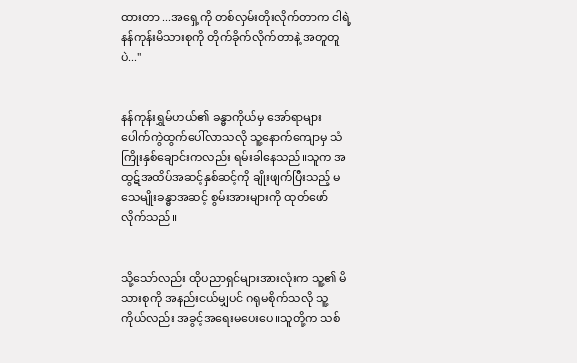ထားတာ ...အရှေ့ကို တစ်လှမ်းတိုးလိုက်တာက ငါရဲ့ နန်ကုန်းမိသားစုကို တိုက်ခိုက်လိုက်တာနဲ့ အတူတူပဲ..."


နန်ကုန်းရွှမ်ဟယ်၏ ခန္ဓာကိုယ်မှ အော်ရာများ ပေါက်ကွဲထွက်ပေါ်လာသလို သူ့နောက်ကျောမှ သံကြိုးနှစ်ချောင်းကလည်း ရမ်းခါနေသည်။သူက အထွဋ်အထိပ်အဆင့်နှစ်ဆင့်ကို ချိုးဖျက်ပြီးသည့် မသေမျိုးခန္ဓာအဆင့် စွမ်းအားများကို ထုတ်ဖော်လိုက်သည်။


သို့သော်လည်း ထိုပညာရှင်များအားလုံးက သူ့၏ မိသားစုကို အနည်းငယ်မျှပင် ဂရုမစိုက်သလို သူ့ကိုယ်လည်း အခွင့်အရေးမပေးပေ။သူတို့က သစ်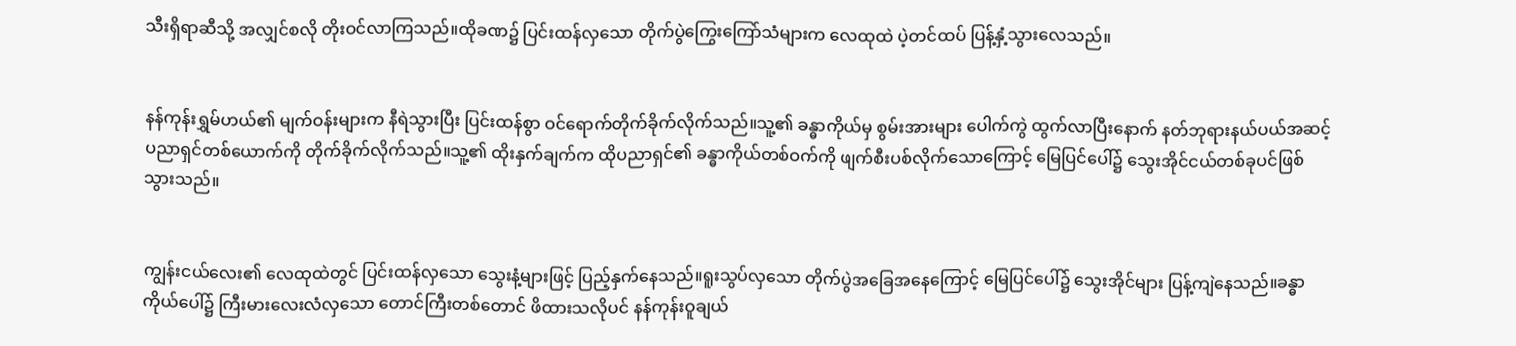သီးရှိရာဆီသို့ အလျှင်စလို တိုးဝင်လာကြသည်။ထိုခဏ၌ ပြင်းထန်လှသော တိုက်ပွဲကြွေးကြော်သံများက လေထုထဲ ပဲ့တင်ထပ် ပြန့်နှံ့သွားလေသည်။


နန်ကုန်းရွှမ်ဟယ်၏ မျက်ဝန်းများက နီရဲသွားပြီး ပြင်းထန်စွာ ဝင်ရောက်တိုက်ခိုက်လိုက်သည်။သူ့၏ ခန္ဓာကိုယ်မှ စွမ်းအားများ ပေါက်ကွဲ ထွက်လာပြီးနောက် နတ်ဘုရားနယ်ပယ်အဆင့် ပညာရှင်တစ်ယောက်ကို တိုက်ခိုက်လိုက်သည်။သူ့၏ ထိုးနှက်ချက်က ထိုပညာရှင်၏ ခန္ဓာကိုယ်တစ်ဝက်ကို ဖျက်စီးပစ်လိုက်သောကြောင့် မြေပြင်ပေါ်၌ သွေးအိုင်ငယ်တစ်ခုပင်ဖြစ်သွားသည်။


ကျွန်းငယ်လေး၏ လေထုထဲတွင် ပြင်းထန်လှသော သွေးနံ့များဖြင့် ပြည့်နှက်နေသည်။ရူးသွပ်လှသော တိုက်ပွဲအခြေအနေကြောင့် မြေပြင်ပေါ်၌ သွေးအိုင်များ ပြန့်ကျဲနေသည်။ခန္ဓာကိုယ်ပေါ်၌ ကြီးမားလေးလံလှသော တောင်ကြီးတစ်တောင် ဖိထားသလိုပင် နန်ကုန်းဝူချယ်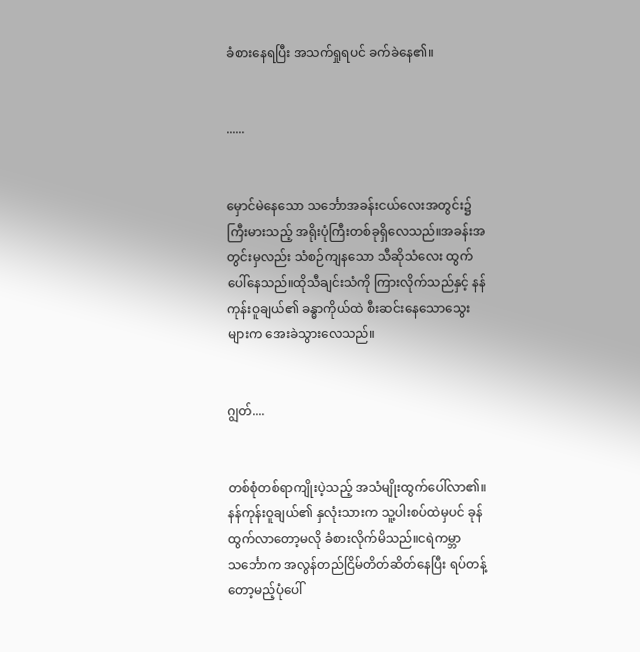ခံစားနေရပြီး အသက်ရှုရပင် ခက်ခဲနေ၏။


......


မှောင်မဲနေသော သင်္ဘောအခန်းငယ်လေးအတွင်း၌ ကြီးမားသည့် အရိုးပုံကြီးတစ်ခုရှိလေသည်။အခန်းအတွင်းမှလည်း သံစဉ်ကျနသော သီဆိုသံလေး ထွက်ပေါ်နေသည်။ထိုသီချင်းသံကို ကြားလိုက်သည်နှင့် နန်ကုန်းဝူချယ်၏ ခန္ဓာကိုယ်ထဲ စီးဆင်းနေသောသွေးများက အေးခဲသွားလေသည်။


ဂျွတ်....


တစ်စုံတစ်ရာကျိုးပဲ့သည့် အသံမျိုးထွက်ပေါ်လာ၏။နန်ကုန်းဝူချယ်၏ နှလုံးသားက သူ့ပါးစပ်ထဲမှပင် ခုန်ထွက်လာတော့မလို ခံစားလိုက်မိသည်။ငရဲကမ္ဘာသင်္ဘောက အလွန်တည်ငြိမ်တိတ်ဆိတ်နေပြီး ရပ်တန့်တော့မည့်ပုံပေါ်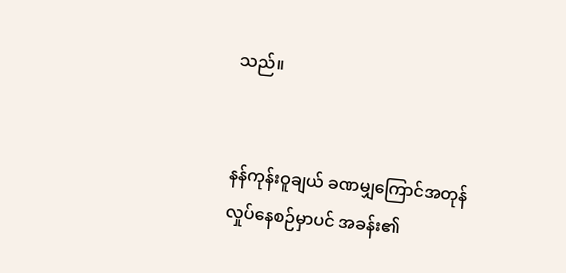သည်။


နန်ကုန်းဝူချယ် ခဏမျှကြောင်အတုန်လှုပ်နေစဉ်မှာပင် အခန်း၏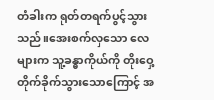တံခါးက ရုတ်တရက်ပွင့်သွားသည်။အေးစက်လှသော လေများက သူ့ခန္ဓာကိုယ်ကို တိုးဝှေ့တိုက်ခိုက်သွားသောကြောင့် အ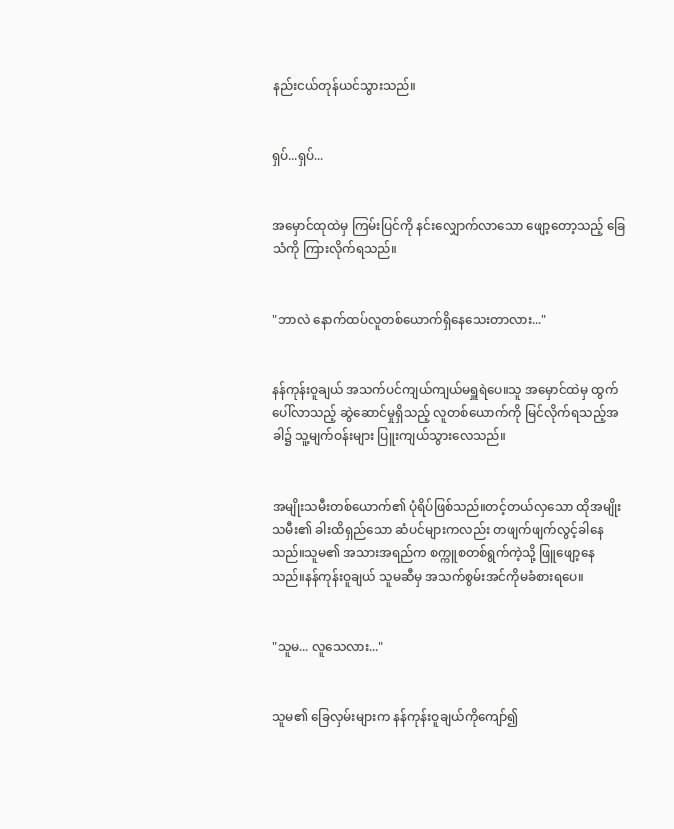နည်းငယ်တုန်ယင်သွားသည်။


ရှပ်...ရှပ်...


အမှောင်ထုထဲမှ ကြမ်းပြင်ကို နင်းလျှောက်လာသော ဖျော့တော့သည့် ခြေသံကို ကြားလိုက်ရသည်။


"ဘာလဲ နောက်ထပ်လူတစ်ယောက်ရှိနေသေးတာလား..."


နန်ကုန်းဝူချယ် အသက်ပင်ကျယ်ကျယ်မရှူရဲပေ။သူ အမှောင်ထဲမှ ထွက်ပေါ်လာသည့် ဆွဲဆောင်မှုရှိသည့် လူတစ်ယောက်ကို မြင်လိုက်ရသည့်အခါ၌ သူ့မျက်ဝန်းများ ပြူးကျယ်သွားလေသည်။


အမျိုးသမီးတစ်ယောက်၏ ပုံရိပ်ဖြစ်သည်။တင့်တယ်လှသော ထိုအမျိုးသမီး၏ ခါးထိရှည်သော ဆံပင်များကလည်း တဖျက်ဖျက်လွင့်ခါနေသည်။သူမ၏ အသားအရည်က စက္ကူစတစ်ရွက်ကဲ့သို့ ဖြူဖျော့နေသည်။နန်ကုန်းဝူချယ် သူမဆီမှ အသက်စွမ်းအင်ကိုမခံစားရပေ။


"သူမ... လူသေလား..."


သူမ၏ ခြေလှမ်းများက နန်ကုန်းဝူချယ်ကိုကျော်၍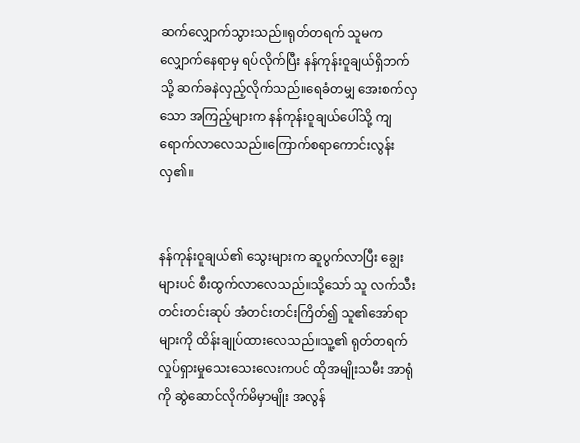ဆက်လျှောက်သွားသည်။ရုတ်တရက် သူမက လျှောက်နေရာမှ ရပ်လိုက်ပြီး နန်ကုန်းဝူချယ်ရှိဘက်သို့ ဆက်ခနဲလှည့်လိုက်သည်။ရေခံတမျှ အေးစက်လှသော အကြည့်များက နန်ကုန်းဝူချယ်ပေါ်သို့ ကျရောက်လာလေသည်။ကြောက်စရာကောင်းလွန်းလှ၏။


နန်ကုန်းဝူချယ်၏ သွေးများက ဆူပွက်လာပြီး ချွေးများပင် စီးထွက်လာလေသည်။သို့သော် သူ လက်သီးတင်းတင်းဆုပ် အံတင်းတင်းကြိတ်၍ သူ၏အော်ရာများကို ထိန်းချုပ်ထားလေသည်။သူ့၏ ရုတ်တရက် လှုပ်ရှားမှုသေးသေးလေးကပင် ထိုအမျိုးသမီး အာရုံကို ဆွဲဆောင်လိုက်မိမှာမျိုး အလွန်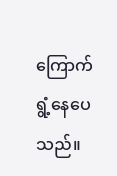ကြောက်ရွံ့နေပေသည်။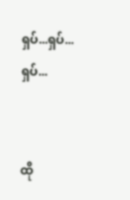ရှပ်...ရှပ်...ရှပ်...


ထို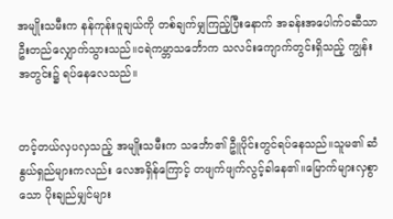အမျိုးသမီးက နန်ကုန်းဝူချယ်ကို တစ်ချက်မျှကြည့်ပြီးနောက် အခန်းအပေါက်ဝဆီသာ ဦးတည်လျှောက်သွားသည်။ငရဲကမ္ဘာသင်္ဘောက သလင်းကျောက်တွင်းရှိသည့် ကျွန်းအတွင်း၌ ရပ်နေလေသည်။


တင့်တယ်လှပလှသည့် အမျိုးသမီးက သင်္ဘော၏ ဦူပိုင်းတွင်ရပ်နေသည်။သူမ၏ ဆံနွယ်ရှည်များကလည်း လေအရှိန်ကြောင့် တဖျက်ဖျက်လွင့်ခါနေ၏။မြောက်များလှစွာသော ပိုးချည်မျှင်များ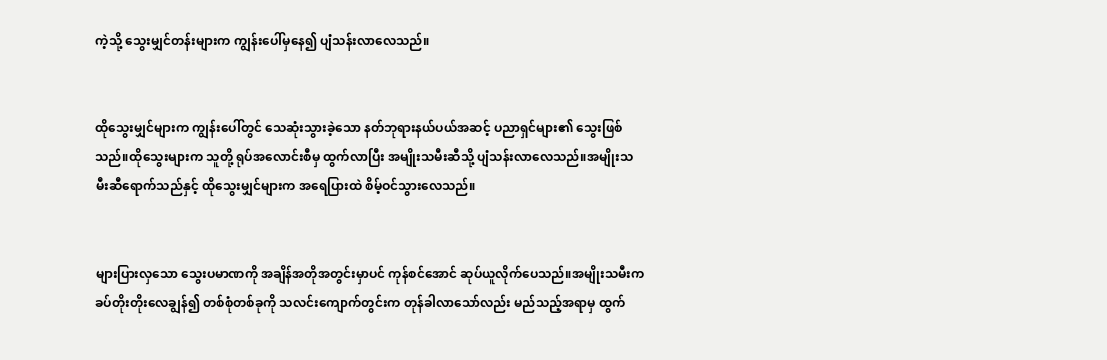ကဲ့သို့ သွေးမျှင်တန်းများက ကျွန်းပေါ်မှနေ၍ ပျံသန်းလာလေသည်။


ထိုသွေးမျှင်များက ကျွန်းပေါ်တွင် သေဆုံးသွားခဲ့သော နတ်ဘုရားနယ်ပယ်အဆင့် ပညာရှင်များ၏ သွေးဖြစ်သည်။ထိုသွေးများက သူတို့ ရုပ်အလောင်းစီမှ ထွက်လာပြီး အမျိုးသမီးဆီသို့ ပျံသန်းလာလေသည်။အမျိုးသမီးဆီရောက်သည်နှင့် ထိုသွေးမျှင်များက အရေပြားထဲ စိမ့်ဝင်သွားလေသည်။


များပြားလှသော သွေးပမာဏကို အချိန်အတိုအတွင်းမှာပင် ကုန်စင်အောင် ဆုပ်ယူလိုက်ပေသည်။အမျိုးသမီးက ခပ်တိုးတိုးလေချွန်၍ တစ်စုံတစ်ခုကို သလင်းကျောက်တွင်းက တုန်ခါလာသော်လည်း မည်သည့်အရာမှ ထွက်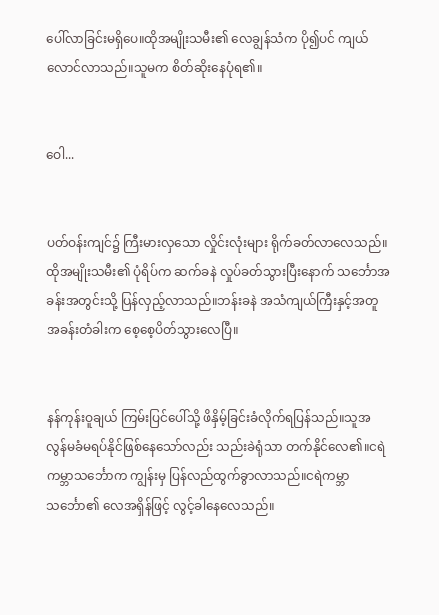ပေါ်လာခြင်းမရှိပေ။ထိုအမျိုးသမီး၏ လေချွန်သံက ပို၍ပင် ကျယ်လောင်လာသည်။သူမက စိတ်ဆိုးနေပုံရ၏။


ဝေါ...


ပတ်ဝန်းကျင်၌ ကြီးမားလှသော လှိုင်းလုံးများ ရိုက်ခတ်လာလေသည်။ထိုအမျိုးသမီး၏ ပုံရိပ်က ဆက်ခနဲ လှုပ်ခတ်သွားပြီးနောက် သင်္ဘောအခန်းအတွင်းသို့ ပြန်လှည့်လာသည်။ဘန်းခနဲ အသံကျယ်ကြီးနှင့်အတူ အခန်းတံခါးက စေ့စေ့ပိတ်သွားလေပြီ။


နန်ကုန်းဝူချယ် ကြမ်းပြင်ပေါ်သို့ ဖိနှိမ့်ခြင်းခံလိုက်ရပြန်သည်။သူအလွန်မခံမရပ်နိုင်ဖြစ်နေသော်လည်း သည်းခဲရုံသာ တက်နိုင်လေ၏။ငရဲကမ္ဘာသင်္ဘောက ကျွန်းမှ ပြန်လည်ထွက်ခွာလာသည်။ငရဲကမ္ဘာသင်္ဘော၏ လေအရှိန်ဖြင့် လွင့်ခါနေလေသည်။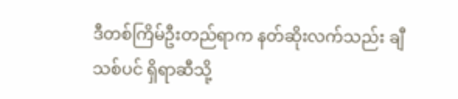ဒီတစ်ကြိမ်ဦးတည်ရာက နတ်ဆိုးလက်သည်း ချီသစ်ပင် ရှိရာဆီသို့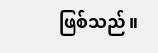ဖြစ်သည်။